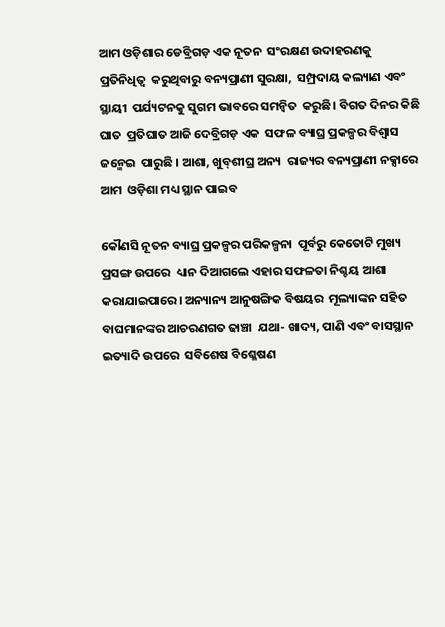ଆମ ଓଡ଼ିଶାର ଡେବ୍ରିଗଡ଼ ଏକ ନୂତନ  ସଂରକ୍ଷଣ ଉଦାହରଣକୁ ପ୍ରତିନିଧିତ୍ୱ  କରୁଥିବାରୁ ବନ୍ୟପ୍ରାଣୀ ସୁରକ୍ଷା,  ସମ୍ପ୍ରଦାୟ କଲ୍ୟାଣ ଏବଂ ସ୍ଥାୟୀ  ପର୍ଯ୍ୟଟନକୁ ସୁଗମ ଭାବରେ ସମନ୍ୱିତ  କରୁଛି। ବିଗତ ଦିନର କିଛି ଘାତ  ପ୍ରତିଘାତ ଆଜି ଦେବ୍ରିଗଡ଼ ଏକ  ସଫଳ ବ୍ୟାଘ୍ର ପ୍ରକଳ୍ପର ବିଶ୍ୱାସ ଜନ୍ମେଇ  ପାରୁଛି । ଆଶା, ଖୁବ୍‌ଶୀଘ୍ର ଅନ୍ୟ  ରାଜ୍ୟର ବନ୍ୟପ୍ରାଣୀ ନକ୍ସାରେ ଆମ  ଓଡ଼ିଶା ମଧ୍ୟ ସ୍ଥାନ ପାଇବ

କୌଣସି ନୂତନ ବ୍ୟାଘ୍ର ପ୍ରକଳ୍ପର ପରିକଳ୍ପନା  ପୂର୍ବରୁ କେତୋଟି ମୁଖ୍ୟ ପ୍ରସଙ୍ଗ ଉପରେ  ଧ୍ୟାନ ଦିଆଗଲେ ଏହାର ସଫଳତା ନିଶ୍ଚୟ ଆଶା  କରାଯାଇପାରେ। ଅନ୍ୟାନ୍ୟ ଆନୁଷଙ୍ଗିକ ବିଷୟର  ମୂଲ୍ୟାଙ୍କନ ସହିତ ବାଘମାନଙ୍କର ଆଚରଣଗତ ଢାଞ୍ଚା  ଯଥା- ଖାଦ୍ୟ, ପାଣି ଏବଂ ବାସସ୍ଥାନ ଇତ୍ୟାଦି ଉପରେ  ସବିଶେଷ ବିଶ୍ଳେଷଣ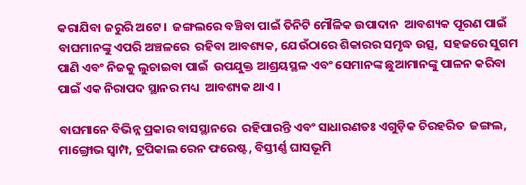କରାଯିବା ଜରୁରି ଅଟେ ।  ଜଙ୍ଗଲରେ ବଞ୍ଚିବା ପାଇଁ ତିନିଟି ମୌଳିକ ଉପାଦାନ  ଆବଶ୍ୟକ ପୂରଣ ପାଇଁ ବାଘମାନଙ୍କୁ ଏପରି ଅଞ୍ଚଳରେ  ରହିବା ଆବଶ୍ୟକ, ଯେଉଁଠାରେ ଶିକାରର ସମୃଦ୍ଧ ଉତ୍ସ,  ସହଜରେ ସୁଗମ ପାଣି ଏବଂ ନିଜକୁ ଲୁଚାଇବା ପାଇଁ  ଉପଯୁକ୍ତ ଆଶ୍ରୟସ୍ଥଳ ଏବଂ ସେମାନଙ୍କ ଛୁଆମାନଙ୍କୁ ପାଳନ କରିବା ପାଇଁ ଏକ ନିରାପଦ ସ୍ଥାନର ମଧ୍ୟ  ଆବଶ୍ୟକ ଥାଏ ।

ବାଘମାନେ ବିଭିନ୍ନ ପ୍ରକାର ବାସସ୍ଥାନରେ  ରହିପାରନ୍ତି ଏବଂ ସାଧାରଣତଃ ଏଗୁଡ଼ିକ ଚିରହରିତ  ଜଙ୍ଗଲ, ମାଙ୍ଗ୍ରୋଭ ସ୍ୱାମ୍ପ, ଟ୍ରପିକାଲ ରେନ ଫରେଷ୍ଟ, ବିସ୍ତୀର୍ଣ୍ଣ ଘାସଭୂମି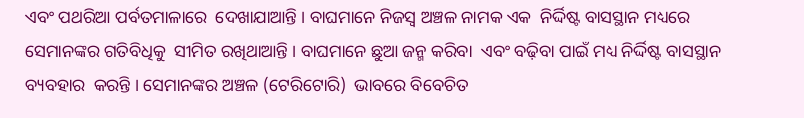ଏବଂ ପଥରିଆ ପର୍ବତମାଳାରେ  ଦେଖାଯାଆନ୍ତି । ବାଘମାନେ ନିଜସ୍ୱ ଅଞ୍ଚଳ ନାମକ ଏକ  ନିର୍ଦ୍ଦିଷ୍ଟ ବାସସ୍ଥାନ ମଧ୍ୟରେ ସେମାନଙ୍କର ଗତିବିଧିକୁ  ସୀମିତ ରଖିଥାଆନ୍ତି । ବାଘମାନେ ଛୁଆ ଜନ୍ମ କରିବା  ଏବଂ ବଢ଼ିବା ପାଇଁ ମଧ୍ୟ ନିର୍ଦ୍ଦିଷ୍ଟ ବାସସ୍ଥାନ ବ୍ୟବହାର  କରନ୍ତି । ସେମାନଙ୍କର ଅଞ୍ଚଳ (ଟେରିଟୋରି)  ଭାବରେ ବିବେଚିତ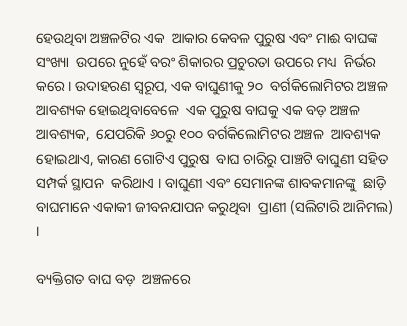ହେଉଥିବା ଅଞ୍ଚଳଟିର ଏକ  ଆକାର କେବଳ ପୁରୁଷ ଏବଂ ମାଈ ବାଘଙ୍କ ସଂଖ୍ୟା  ଉପରେ ନୁହେଁ ବରଂ ଶିକାରର ପ୍ରଚୁରତା ଉପରେ ମଧ୍ୟ  ନିର୍ଭର କରେ । ଉଦାହରଣ ସ୍ୱରୂପ, ଏକ ବାଘୁଣୀକୁ ୨୦  ବର୍ଗକିଲୋମିଟର ଅଞ୍ଚଳ ଆବଶ୍ୟକ ହୋଇଥିବାବେଳେ  ଏକ ପୁରୁଷ ବାଘକୁ ଏକ ବଡ଼ ଅଞ୍ଚଳ ଆବଶ୍ୟକ,  ଯେପରିକି ୬୦ରୁ ୧୦୦ ବର୍ଗକିଲୋମିଟର ଅଞ୍ଚଳ  ଆବଶ୍ୟକ ହୋଇଥାଏ, କାରଣ ଗୋଟିଏ ପୁରୁଷ  ବାଘ ଚାରିରୁ ପାଞ୍ଚଟି ବାଘୁଣୀ ସହିତ ସମ୍ପର୍କ ସ୍ଥାପନ  କରିଥାଏ । ବାଘୁଣୀ ଏବଂ ସେମାନଙ୍କ ଶାବକମାନଙ୍କୁ  ଛାଡ଼ି ବାଘମାନେ ଏକାକୀ ଜୀବନଯାପନ କରୁଥିବା  ପ୍ରାଣୀ (ସଲିଟାରି ଆନିମଲ) ।

ବ୍ୟକ୍ତିଗତ ବାଘ ବଡ଼  ଅଞ୍ଚଳରେ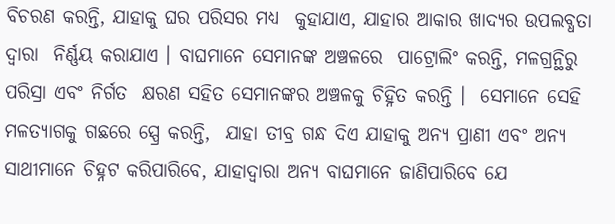ବିଚରଣ କରନ୍ତି, ଯାହାକୁ ଘର ପରିସର ମଧ୍ୟ  କୁହାଯାଏ, ଯାହାର ଆକାର ଖାଦ୍ୟର ଉପଲବ୍ଧତା ଦ୍ୱାରା  ନିର୍ଣ୍ଣୟ କରାଯାଏ । ବାଘମାନେ ସେମାନଙ୍କ ଅଞ୍ଚଳରେ  ପାଟ୍ରୋଲିଂ କରନ୍ତି, ମଳଗ୍ରନ୍ଥିରୁ ପରିସ୍ରା ଏବଂ ନିର୍ଗତ  କ୍ଷରଣ ସହିତ ସେମାନଙ୍କର ଅଞ୍ଚଳକୁ ଚିହ୍ନିତ କରନ୍ତି ।  ସେମାନେ ସେହି ମଳତ୍ୟାଗକୁ ଗଛରେ ସ୍ପ୍ରେ କରନ୍ତି,  ଯାହା ତୀବ୍ର ଗନ୍ଧ ଦିଏ ଯାହାକୁ ଅନ୍ୟ ପ୍ରାଣୀ ଏବଂ ଅନ୍ୟ  ସାଥୀମାନେ ଚିହ୍ନଟ କରିପାରିବେ, ଯାହାଦ୍ୱାରା ଅନ୍ୟ ବାଘମାନେ ଜାଣିପାରିବେ ଯେ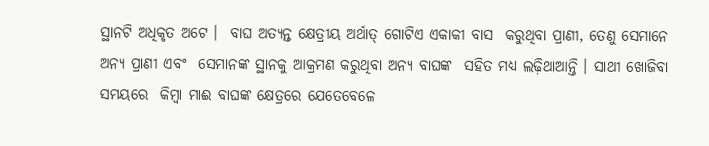ସ୍ଥାନଟି ଅଧିକୃତ ଅଟେ ।  ବାଘ ଅତ୍ୟନ୍ତ କ୍ଷେତ୍ରୀୟ ଅର୍ଥାତ୍‌ ଗୋଟିଏ ଏକାକୀ ବାସ  କରୁଥିବା ପ୍ରାଣୀ, ତେଣୁ ସେମାନେ ଅନ୍ୟ ପ୍ରାଣୀ ଏବଂ  ସେମାନଙ୍କ ସ୍ଥାନକୁ ଆକ୍ରମଣ କରୁଥିବା ଅନ୍ୟ ବାଘଙ୍କ  ସହିତ ମଧ୍ୟ ଲଢ଼ିଥାଆନ୍ତି । ସାଥୀ ଖୋଜିବା ସମୟରେ  କିମ୍ବା ମାଈ ବାଘଙ୍କ କ୍ଷେତ୍ରରେ ଯେତେବେଳେ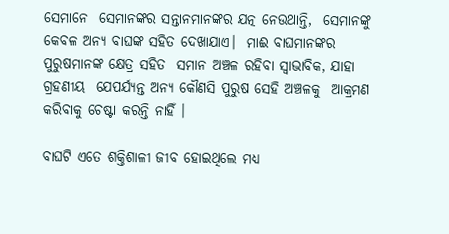ସେମାନେ  ସେମାନଙ୍କର ସନ୍ତାନମାନଙ୍କର ଯତ୍ନ ନେଉଥାନ୍ତି,  ସେମାନଙ୍କୁ କେବଳ ଅନ୍ୟ ବାଘଙ୍କ ସହିତ ଦେଖାଯାଏ।  ମାଈ ବାଘମାନଙ୍କର ପୁରୁଷମାନଙ୍କ କ୍ଷେତ୍ର ସହିତ  ସମାନ ଅଞ୍ଚଳ ରହିବା ସ୍ୱାଭାବିକ, ଯାହା ଗ୍ରହଣୀୟ  ଯେପର୍ଯ୍ୟନ୍ତ ଅନ୍ୟ କୌଣସି ପୁରୁଷ ସେହି ଅଞ୍ଚଳକୁ  ଆକ୍ରମଣ କରିବାକୁ ଚେଷ୍ଟା କରନ୍ତି ନାହିଁ ।

ବାଘଟି ଏତେ ଶକ୍ତିଶାଳୀ ଜୀବ ହୋଇଥିଲେ ମଧ୍ୟ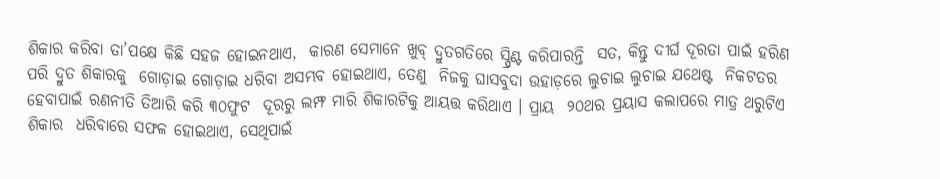ଶିକାର କରିବା ତା’ପକ୍ଷେ କିଛି ସହଜ ହୋଇନଥାଏ,  କାରଣ ସେମାନେ ଖୁବ୍‌ ଦ୍ରୁତଗତିରେ ସ୍ପ୍ରିଣ୍ଟ କରିପାରନ୍ତି  ସତ, କିନ୍ତୁ ଦୀର୍ଘ ଦୂରତା ପାଇଁ ହରିଣ ପରି ଦ୍ରୁତ ଶିକାରକୁ  ଗୋଡ଼ାଇ ଗୋଡ଼ାଇ ଧରିବା ଅସମ୍ଭବ ହୋଇଥାଏ, ତେଣୁ  ନିଜକୁ ଘାସବୁଦା ଉହାଡ଼ରେ ଲୁଚାଇ ଲୁଚାଇ ଯଥେଷ୍ଟ  ନିକଟତର ହେବାପାଇଁ ରଣନୀତି ତିଆରି କରି ୩୦ଫୁଟ  ଦୂରରୁ ଲମ୍ଫ ମାରି ଶିକାରଟିକୁ ଆୟତ୍ତ କରିଥାଏ । ପ୍ରାୟ  ୨୦ଥର ପ୍ରୟାସ କଲାପରେ ମାତ୍ର ଥରୁଟିଏ ଶିକାର  ଧରିବାରେ ସଫଳ ହୋଇଥାଏ, ସେଥିପାଇଁ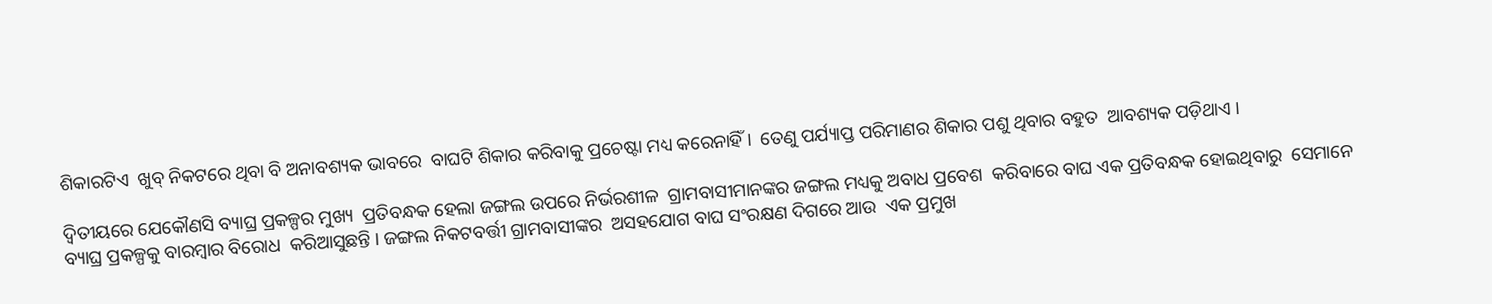ଶିକାରଟିଏ  ଖୁବ୍‌ ନିକଟରେ ଥିବା ବି ଅନାବଶ୍ୟକ ଭାବରେ  ବାଘଟି ଶିକାର କରିବାକୁ ପ୍ରଚେଷ୍ଟା ମଧ୍ୟ କରେନାହିଁ ।  ତେଣୁ ପର୍ଯ୍ୟାପ୍ତ ପରିମାଣର ଶିକାର ପଶୁ ଥିବାର ବହୁତ  ଆବଶ୍ୟକ ପଡ଼ିଥାଏ ।

ଦ୍ୱିତୀୟରେ ଯେକୌଣସି ବ୍ୟାଘ୍ର ପ୍ରକଳ୍ପର ମୁଖ୍ୟ  ପ୍ରତିବନ୍ଧକ ହେଲା ଜଙ୍ଗଲ ଉପରେ ନିର୍ଭରଶୀଳ  ଗ୍ରାମବାସୀମାନଙ୍କର ଜଙ୍ଗଲ ମଧ୍ୟକୁ ଅବାଧ ପ୍ରବେଶ  କରିବାରେ ବାଘ ଏକ ପ୍ରତିବନ୍ଧକ ହୋଇଥିବାରୁ  ସେମାନେ ବ୍ୟାଘ୍ର ପ୍ରକଳ୍ପକୁ ବାରମ୍ବାର ବିରୋଧ  କରିଆସୁଛନ୍ତି । ଜଙ୍ଗଲ ନିକଟବର୍ତ୍ତୀ ଗ୍ରାମବାସୀଙ୍କର  ଅସହଯୋଗ ବାଘ ସଂରକ୍ଷଣ ଦିଗରେ ଆଉ  ଏକ ପ୍ରମୁଖ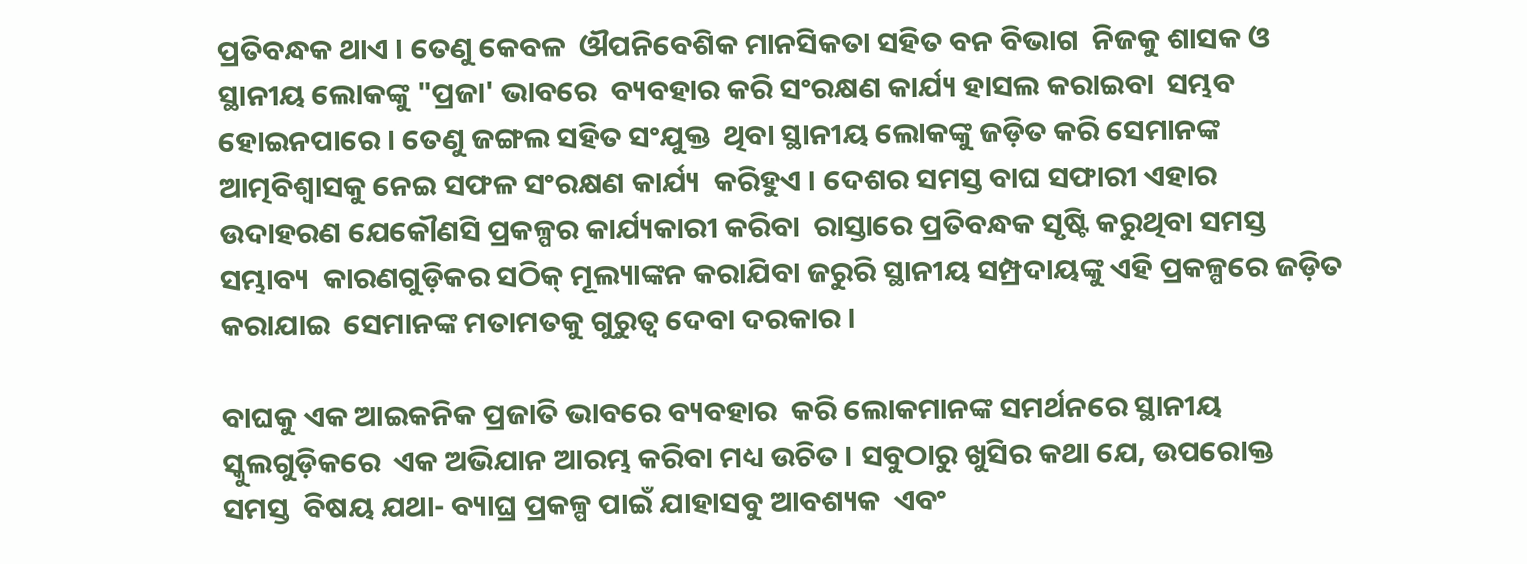ପ୍ରତିବନ୍ଧକ ଥାଏ । ତେଣୁ କେବଳ  ଔପନିବେଶିକ ମାନସିକତା ସହିତ ବନ ବିଭାଗ  ନିଜକୁ ଶାସକ ଓ ସ୍ଥାନୀୟ ଲୋକଙ୍କୁ "ପ୍ରଜା' ଭାବରେ  ବ୍ୟବହାର କରି ସଂରକ୍ଷଣ କାର୍ଯ୍ୟ ହାସଲ କରାଇବା  ସମ୍ଭବ ହୋଇନପାରେ । ତେଣୁ ଜଙ୍ଗଲ ସହିତ ସଂଯୁକ୍ତ  ଥିବା ସ୍ଥାନୀୟ ଲୋକଙ୍କୁ ଜଡ଼ିତ କରି ସେମାନଙ୍କ  ଆତ୍ମବିଶ୍ୱାସକୁ ନେଇ ସଫଳ ସଂରକ୍ଷଣ କାର୍ଯ୍ୟ  କରିହୁଏ । ଦେଶର ସମସ୍ତ ବାଘ ସଫାରୀ ଏହାର  ଉଦାହରଣ ଯେକୌଣସି ପ୍ରକଳ୍ପର କାର୍ଯ୍ୟକାରୀ କରିବା  ରାସ୍ତାରେ ପ୍ରତିବନ୍ଧକ ସୃଷ୍ଟି କରୁଥିବା ସମସ୍ତ ସମ୍ଭାବ୍ୟ  କାରଣଗୁଡ଼ିକର ସଠିକ୍‌ ମୂଲ୍ୟାଙ୍କନ କରାଯିବା ଜରୁରି ସ୍ଥାନୀୟ ସମ୍ପ୍ରଦାୟଙ୍କୁ ଏହି ପ୍ରକଳ୍ପରେ ଜଡ଼ିତ କରାଯାଇ  ସେମାନଙ୍କ ମତାମତକୁ ଗୁରୁତ୍ୱ ଦେବା ଦରକାର ।

ବାଘକୁ ଏକ ଆଇକନିକ ପ୍ରଜାତି ଭାବରେ ବ୍ୟବହାର  କରି ଲୋକମାନଙ୍କ ସମର୍ଥନରେ ସ୍ଥାନୀୟ ସ୍କୁଲଗୁଡ଼ିକରେ  ଏକ ଅଭିଯାନ ଆରମ୍ଭ କରିବା ମଧ୍ୟ ଉଚିତ । ସବୁଠାରୁ ଖୁସିର କଥା ଯେ, ଉପରୋକ୍ତ ସମସ୍ତ  ବିଷୟ ଯଥା- ବ୍ୟାଘ୍ର ପ୍ରକଳ୍ପ ପାଇଁ ଯାହାସବୁ ଆବଶ୍ୟକ  ଏବଂ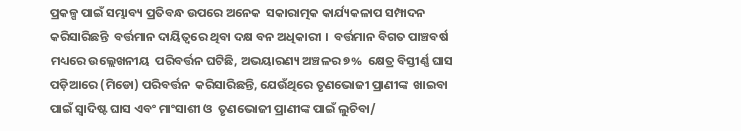ପ୍ରକଳ୍ପ ପାଇଁ ସମ୍ଭାବ୍ୟ ପ୍ରତିବନ୍ଧ ଉପରେ ଅନେକ  ସକାରାତ୍ମକ କାର୍ଯ୍ୟକଳାପ ସମ୍ପାଦନ କରିସାରିଛନ୍ତି  ବର୍ତ୍ତମାନ ଦାୟିତ୍ୱରେ ଥିବା ଦକ୍ଷ ବନ ଅଧିକାରୀ ।  ବର୍ତ୍ତମାନ ବିଗତ ପାଞ୍ଚବର୍ଷ ମଧ୍ୟରେ ଉଲ୍ଲେଖନୀୟ  ପରିବର୍ତ୍ତନ ଘଟିଛି, ଅଭୟାରଣ୍ୟ ଅଞ୍ଚଳର ୭%  କ୍ଷେତ୍ର ବିସ୍ତୀର୍ଣ୍ଣ ଘାସ ପଡ଼ିଆରେ (ମିଡୋ) ପରିବର୍ତ୍ତନ  କରିସାରିଛନ୍ତି, ଯେଉଁଥିରେ ତୃଣଭୋଜୀ ପ୍ରାଣୀଙ୍କ  ଖାଇବା ପାଇଁ ସ୍ୱାଦିଷ୍ଟ ଘାସ ଏବଂ ମାଂସାଶୀ ଓ  ତୃଣଭୋଜୀ ପ୍ରାଣୀଙ୍କ ପାଇଁ ଲୁଚିବା/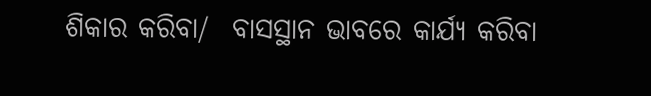ଶିକାର କରିବା/  ବାସସ୍ଥାନ ଭାବରେ କାର୍ଯ୍ୟ କରିବା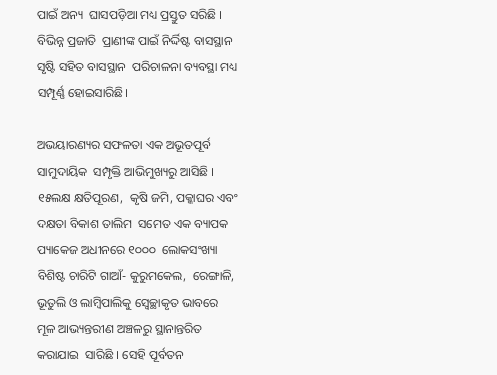ପାଇଁ ଅନ୍ୟ  ଘାସପଡ଼ିଆ ମଧ୍ୟ ପ୍ରସ୍ତୁତ ସରିଛି । ବିଭିନ୍ନ ପ୍ରଜାତି  ପ୍ରାଣୀଙ୍କ ପାଇଁ ନିର୍ଦ୍ଦିଷ୍ଟ ବାସସ୍ଥାନ ସୃଷ୍ଟି ସହିତ ବାସସ୍ଥାନ  ପରିଚାଳନା ବ୍ୟବସ୍ଥା ମଧ୍ୟ ସମ୍ପୂର୍ଣ୍ଣ ହୋଇସାରିଛି।

ଅଭୟାରଣ୍ୟର ସଫଳତା ଏକ ଅଭୂତପୂର୍ବ ସାମୁଦାୟିକ  ସମ୍ପୃକ୍ତି ଆଭିମୁଖ୍ୟରୁ ଆସିଛି । ୧୫ଲକ୍ଷ କ୍ଷତିପୂରଣ,  କୃଷି ଜମି, ପକ୍କାଘର ଏବଂ ଦକ୍ଷତା ବିକାଶ ତାଲିମ  ସମେତ ଏକ ବ୍ୟାପକ ପ୍ୟାକେଜ ଅଧୀନରେ ୧୦୦୦  ଲୋକସଂଖ୍ୟା ବିଶିଷ୍ଟ ଚାରିଟି ଗାଆଁ- କୁରୁମକେଲ,  ରେଙ୍ଗାଳି, ଭୂତୁଲି ଓ ଲାମ୍ବିପାଲିକୁ ସ୍ୱେଚ୍ଛାକୃତ ଭାବରେ  ମୂଳ ଆଭ୍ୟନ୍ତରୀଣ ଅଞ୍ଚଳରୁ ସ୍ଥାନାନ୍ତରିତ କରାଯାଇ  ସାରିଛି । ସେହି ପୂର୍ବତନ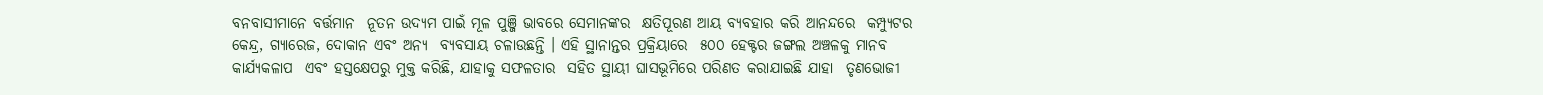ବନବାସୀମାନେ ବର୍ତ୍ତମାନ  ନୂତନ ଉଦ୍ୟମ ପାଇଁ ମୂଳ ପୁଞ୍ଜି ଭାବରେ ସେମାନଙ୍କର  କ୍ଷତିପୂରଣ ଆୟ ବ୍ୟବହାର କରି ଆନନ୍ଦରେ  କମ୍ପ୍ୟୁଟର କେନ୍ଦ୍ର, ଗ୍ୟାରେଜ, ଦୋକାନ ଏବଂ ଅନ୍ୟ  ବ୍ୟବସାୟ ଚଳାଉଛନ୍ତି । ଏହି ସ୍ଥାନାନ୍ତର ପ୍ରକ୍ରିୟାରେ  ୫୦୦ ହେକ୍ଟର ଜଙ୍ଗଲ ଅଞ୍ଚଳକୁ ମାନବ କାର୍ଯ୍ୟକଳାପ  ଏବଂ ହସ୍ତକ୍ଷେପରୁ ମୁକ୍ତ କରିଛି, ଯାହାକୁ ସଫଳତାର  ସହିତ ସ୍ଥାୟୀ ଘାସଭୂମିରେ ପରିଣତ କରାଯାଇଛି ଯାହା  ତୃଣଭୋଜୀ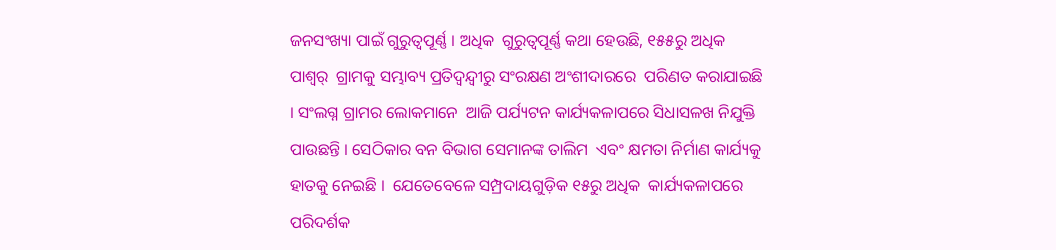ଜନସଂଖ୍ୟା ପାଇଁ ଗୁରୁତ୍ୱପୂର୍ଣ୍ଣ । ଅଧିକ  ଗୁରୁତ୍ୱପୂର୍ଣ୍ଣ କଥା ହେଉଛି, ୧୫୫ରୁ ଅଧିକ ପାଶ୍ୱର୍  ଗ୍ରାମକୁ ସମ୍ଭାବ୍ୟ ପ୍ରତିଦ୍ୱନ୍ଦ୍ୱୀରୁ ସଂରକ୍ଷଣ ଅଂଶୀଦାରରେ  ପରିଣତ କରାଯାଇଛି । ସଂଲଗ୍ନ ଗ୍ରାମର ଲୋକମାନେ  ଆଜି ପର୍ଯ୍ୟଟନ କାର୍ଯ୍ୟକଳାପରେ ସିଧାସଳଖ ନିଯୁକ୍ତି  ପାଉଛନ୍ତି । ସେଠିକାର ବନ ବିଭାଗ ସେମାନଙ୍କ ତାଲିମ  ଏବଂ କ୍ଷମତା ନିର୍ମାଣ କାର୍ଯ୍ୟକୁ ହାତକୁ ନେଇଛି ।  ଯେତେବେଳେ ସମ୍ପ୍ରଦାୟଗୁଡ଼ିକ ୧୫ରୁ ଅଧିକ  କାର୍ଯ୍ୟକଳାପରେ ପରିଦର୍ଶକ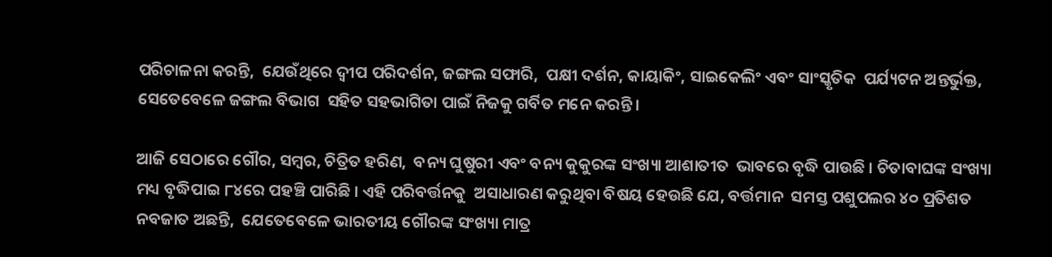ପରିଚାଳନା କରନ୍ତି,  ଯେଉଁଥିରେ ଦ୍ୱୀପ ପରିଦର୍ଶନ, ଜଙ୍ଗଲ ସଫାରି,  ପକ୍ଷୀ ଦର୍ଶନ, କାୟାକିଂ, ସାଇକେଲିଂ ଏବଂ ସାଂସ୍କୃତିକ  ପର୍ଯ୍ୟଟନ ଅନ୍ତର୍ଭୁକ୍ତ, ସେତେବେଳେ ଜଙ୍ଗଲ ବିଭାଗ  ସହିତ ସହଭାଗିତା ପାଇଁ ନିଜକୁ ଗର୍ବିତ ମନେ କରନ୍ତି।

ଆଜି ସେଠାରେ ଗୌର, ସମ୍ବର, ଚିତ୍ରିତ ହରିଣ,  ବନ୍ୟ ଘୁଷୁରୀ ଏବଂ ବନ୍ୟ କୁକୁରଙ୍କ ସଂଖ୍ୟା ଆଶାତୀତ  ଭାବରେ ବୃଦ୍ଧି ପାଉଛି । ଚିତାବାଘଙ୍କ ସଂଖ୍ୟା ମଧ୍ୟ ବୃଦ୍ଧିପାଇ ୮୪ରେ ପହଞ୍ଚି ପାରିଛି । ଏହି ପରିବର୍ତ୍ତନକୁ  ଅସାଧାରଣ କରୁଥିବା ବିଷୟ ହେଉଛି ଯେ, ବର୍ତ୍ତମାନ  ସମସ୍ତ ପଶୁପଲର ୪୦ ପ୍ରତିଶତ ନବଜାତ ଅଛନ୍ତି,  ଯେତେବେଳେ ଭାରତୀୟ ଗୌରଙ୍କ ସଂଖ୍ୟା ମାତ୍ର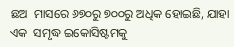ଛଅ  ମାସରେ ୬୭୦ରୁ ୭୦୦ରୁ ଅଧିକ ହୋଇଛି, ଯାହା ଏକ  ସମୃଦ୍ଧ ଇକୋସିଷ୍ଟମକୁ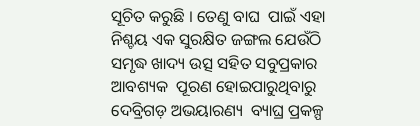ସୂଚିତ କରୁଛି । ତେଣୁ ବାଘ  ପାଇଁ ଏହା ନିଶ୍ଚୟ ଏକ ସୁରକ୍ଷିତ ଜଙ୍ଗଲ ଯେଉଁଠି  ସମୃଦ୍ଧ ଖାଦ୍ୟ ଉତ୍ସ ସହିତ ସବୁପ୍ରକାର ଆବଶ୍ୟକ  ପୂରଣ ହୋଇପାରୁଥିବାରୁ ଦେବ୍ରିଗଡ଼ ଅଭୟାରଣ୍ୟ  ବ୍ୟାଘ୍ର ପ୍ରକଳ୍ପ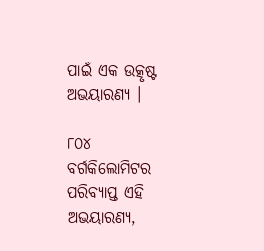ପାଇଁ ଏକ ଉତ୍କୃଷ୍ଟ ଅଭୟାରଣ୍ୟ ।

୮୦୪  ବର୍ଗକିଲୋମିଟର ପରିବ୍ୟାପ୍ତ ଏହି ଅଭୟାରଣ୍ୟ,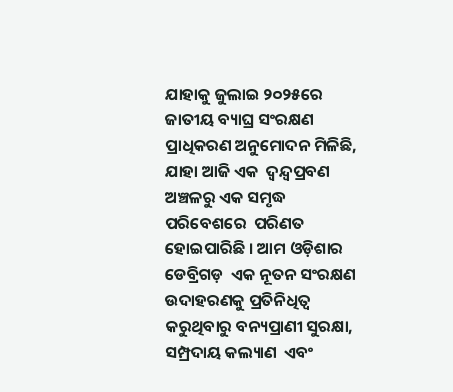ଯାହାକୁ ଜୁଲାଇ ୨୦୨୫ରେ ଜାତୀୟ ବ୍ୟାଘ୍ର ସଂରକ୍ଷଣ  ପ୍ରାଧିକରଣ ଅନୁମୋଦନ ମିଳିଛି, ଯାହା ଆଜି ଏକ  ଦ୍ୱନ୍ଦ୍ୱପ୍ରବଣ ଅଞ୍ଚଳରୁ ଏକ ସମୃଦ୍ଧ ପରିବେଶରେ  ପରିଣତ ହୋଇପାରିଛି । ଆମ ଓଡ଼ିଶାର ଡେବ୍ରିଗଡ଼  ଏକ ନୂତନ ସଂରକ୍ଷଣ ଉଦାହରଣକୁ ପ୍ରତିନିଧିତ୍ୱ  କରୁଥିବାରୁ ବନ୍ୟପ୍ରାଣୀ ସୁରକ୍ଷା, ସମ୍ପ୍ରଦାୟ କଲ୍ୟାଣ  ଏବଂ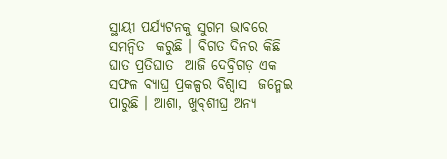ସ୍ଥାୟୀ ପର୍ଯ୍ୟଟନକୁ ସୁଗମ ଭାବରେ ସମନ୍ୱିତ  କରୁଛି । ବିଗତ ଦିନର କିଛି ଘାତ ପ୍ରତିଘାତ  ଆଜି ଦେବ୍ରିଗଡ଼ ଏକ ସଫଳ ବ୍ୟାଘ୍ର ପ୍ରକଳ୍ପର ବିଶ୍ୱାସ  ଜନ୍ମେଇ ପାରୁଛି । ଆଶା, ଖୁବ୍‌ଶୀଘ୍ର ଅନ୍ୟ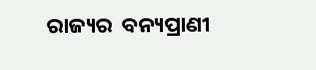ରାଜ୍ୟର  ବନ୍ୟପ୍ରାଣୀ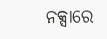ନକ୍ସାରେ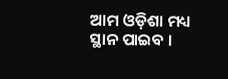ଆମ ଓଡ଼ିଶା ମଧ୍ୟ ସ୍ଥାନ ପାଇବ ।